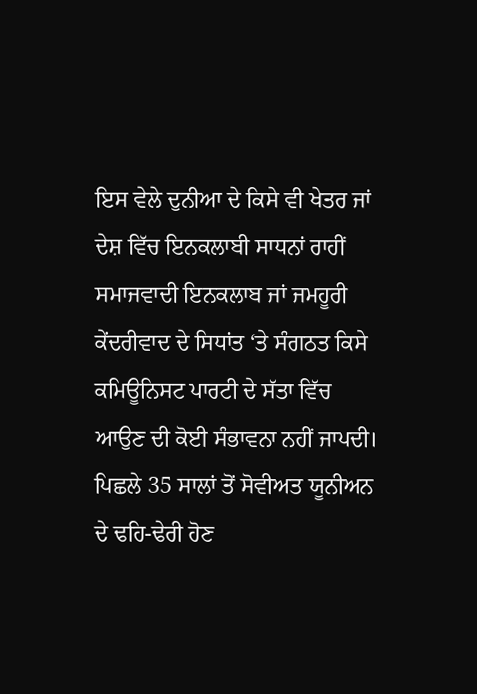ਇਸ ਵੇਲੇ ਦੁਨੀਆ ਦੇ ਕਿਸੇ ਵੀ ਖੇਤਰ ਜਾਂ ਦੇਸ਼ ਵਿੱਚ ਇਨਕਲਾਬੀ ਸਾਧਨਾਂ ਰਾਹੀਂ ਸਮਾਜਵਾਦੀ ਇਨਕਲਾਬ ਜਾਂ ਜਮਹੂਰੀ ਕੇਂਦਰੀਵਾਦ ਦੇ ਸਿਧਾਂਤ ‘ਤੇ ਸੰਗਠਤ ਕਿਸੇ ਕਮਿਊਨਿਸਟ ਪਾਰਟੀ ਦੇ ਸੱਤਾ ਵਿੱਚ ਆਉਣ ਦੀ ਕੋਈ ਸੰਭਾਵਨਾ ਨਹੀਂ ਜਾਪਦੀ। ਪਿਛਲੇ 35 ਸਾਲਾਂ ਤੋਂ ਸੋਵੀਅਤ ਯੂਨੀਅਨ ਦੇ ਢਹਿ-ਢੇਰੀ ਹੋਣ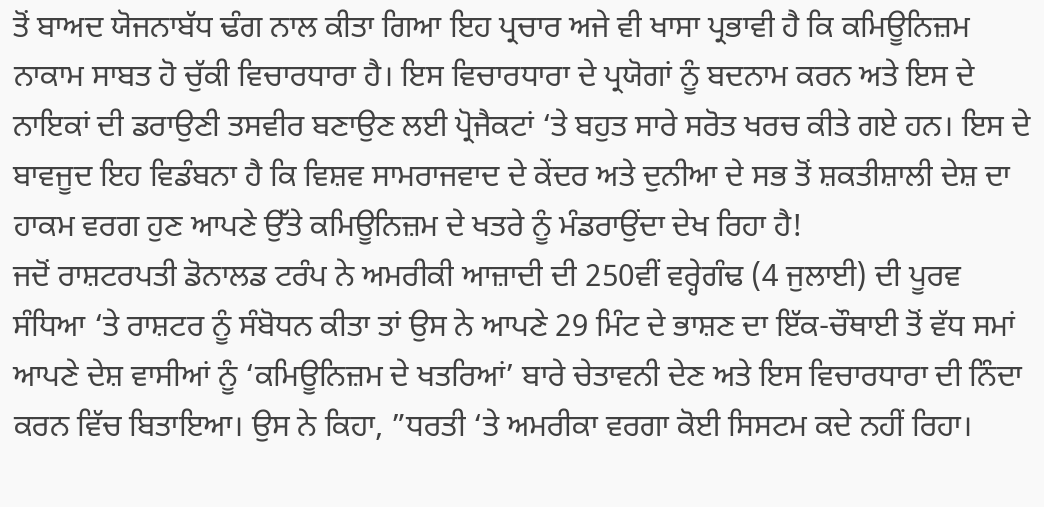ਤੋਂ ਬਾਅਦ ਯੋਜਨਾਬੱਧ ਢੰਗ ਨਾਲ ਕੀਤਾ ਗਿਆ ਇਹ ਪ੍ਰਚਾਰ ਅਜੇ ਵੀ ਖਾਸਾ ਪ੍ਰਭਾਵੀ ਹੈ ਕਿ ਕਮਿਊਨਿਜ਼ਮ ਨਾਕਾਮ ਸਾਬਤ ਹੋ ਚੁੱਕੀ ਵਿਚਾਰਧਾਰਾ ਹੈ। ਇਸ ਵਿਚਾਰਧਾਰਾ ਦੇ ਪ੍ਰਯੋਗਾਂ ਨੂੰ ਬਦਨਾਮ ਕਰਨ ਅਤੇ ਇਸ ਦੇ ਨਾਇਕਾਂ ਦੀ ਡਰਾਉਣੀ ਤਸਵੀਰ ਬਣਾਉਣ ਲਈ ਪ੍ਰੋਜੈਕਟਾਂ ‘ਤੇ ਬਹੁਤ ਸਾਰੇ ਸਰੋਤ ਖਰਚ ਕੀਤੇ ਗਏ ਹਨ। ਇਸ ਦੇ ਬਾਵਜੂਦ ਇਹ ਵਿਡੰਬਨਾ ਹੈ ਕਿ ਵਿਸ਼ਵ ਸਾਮਰਾਜਵਾਦ ਦੇ ਕੇਂਦਰ ਅਤੇ ਦੁਨੀਆ ਦੇ ਸਭ ਤੋਂ ਸ਼ਕਤੀਸ਼ਾਲੀ ਦੇਸ਼ ਦਾ ਹਾਕਮ ਵਰਗ ਹੁਣ ਆਪਣੇ ਉੱਤੇ ਕਮਿਊਨਿਜ਼ਮ ਦੇ ਖਤਰੇ ਨੂੰ ਮੰਡਰਾਉਂਦਾ ਦੇਖ ਰਿਹਾ ਹੈ!
ਜਦੋਂ ਰਾਸ਼ਟਰਪਤੀ ਡੋਨਾਲਡ ਟਰੰਪ ਨੇ ਅਮਰੀਕੀ ਆਜ਼ਾਦੀ ਦੀ 250ਵੀਂ ਵਰ੍ਹੇਗੰਢ (4 ਜੁਲਾਈ) ਦੀ ਪੂਰਵ ਸੰਧਿਆ ‘ਤੇ ਰਾਸ਼ਟਰ ਨੂੰ ਸੰਬੋਧਨ ਕੀਤਾ ਤਾਂ ਉਸ ਨੇ ਆਪਣੇ 29 ਮਿੰਟ ਦੇ ਭਾਸ਼ਣ ਦਾ ਇੱਕ-ਚੌਥਾਈ ਤੋਂ ਵੱਧ ਸਮਾਂ ਆਪਣੇ ਦੇਸ਼ ਵਾਸੀਆਂ ਨੂੰ ‘ਕਮਿਊਨਿਜ਼ਮ ਦੇ ਖਤਰਿਆਂ’ ਬਾਰੇ ਚੇਤਾਵਨੀ ਦੇਣ ਅਤੇ ਇਸ ਵਿਚਾਰਧਾਰਾ ਦੀ ਨਿੰਦਾ ਕਰਨ ਵਿੱਚ ਬਿਤਾਇਆ। ਉਸ ਨੇ ਕਿਹਾ, ”ਧਰਤੀ ‘ਤੇ ਅਮਰੀਕਾ ਵਰਗਾ ਕੋਈ ਸਿਸਟਮ ਕਦੇ ਨਹੀਂ ਰਿਹਾ।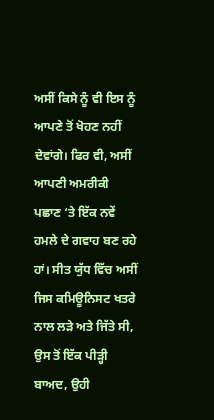ਅਸੀਂ ਕਿਸੇ ਨੂੰ ਵੀ ਇਸ ਨੂੰ ਆਪਣੇ ਤੋਂ ਖੋਹਣ ਨਹੀਂ ਦੇਵਾਂਗੇ। ਫਿਰ ਵੀ, ਅਸੀਂ ਆਪਣੀ ਅਮਰੀਕੀ ਪਛਾਣ ‘ਤੇ ਇੱਕ ਨਵੇਂ ਹਮਲੇ ਦੇ ਗਵਾਹ ਬਣ ਰਹੇ ਹਾਂ। ਸੀਤ ਯੁੱਧ ਵਿੱਚ ਅਸੀਂ ਜਿਸ ਕਮਿਊਨਿਸਟ ਖਤਰੇ ਨਾਲ ਲੜੇ ਅਤੇ ਜਿੱਤੇ ਸੀ, ਉਸ ਤੋਂ ਇੱਕ ਪੀੜ੍ਹੀ ਬਾਅਦ, ਉਹੀ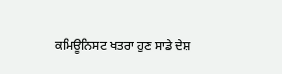ਕਮਿਊਨਿਸਟ ਖਤਰਾ ਹੁਣ ਸਾਡੇ ਦੇਸ਼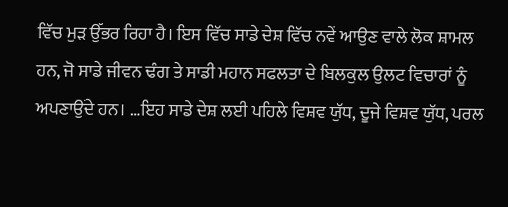ਵਿੱਚ ਮੁੜ ਉੱਭਰ ਰਿਹਾ ਹੈ। ਇਸ ਵਿੱਚ ਸਾਡੇ ਦੇਸ਼ ਵਿੱਚ ਨਵੇਂ ਆਉਣ ਵਾਲੇ ਲੋਕ ਸ਼ਾਮਲ ਹਨ, ਜੋ ਸਾਡੇ ਜੀਵਨ ਢੰਗ ਤੇ ਸਾਡੀ ਮਹਾਨ ਸਫਲਤਾ ਦੇ ਬਿਲਕੁਲ ਉਲਟ ਵਿਚਾਰਾਂ ਨੂੰ ਅਪਣਾਉਂਦੇ ਹਨ। …ਇਹ ਸਾਡੇ ਦੇਸ਼ ਲਈ ਪਹਿਲੇ ਵਿਸ਼ਵ ਯੁੱਧ, ਦੂਜੇ ਵਿਸ਼ਵ ਯੁੱਧ, ਪਰਲ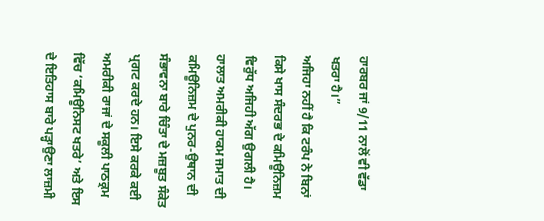ਹਾਰਬਰ ਜਾਂ 9/11 ਨਾਲੋਂ ਵੀ ਵੱਡਾ ਖਤਰਾ ਹੈ।”
ਅਜਿਹਾ ਨਹੀਂ ਹੈ ਕਿ ਟਰੰਪ ਨੇ ਬਿਨਾਂ ਕਿਸੇ ਖਾਸ ਸੰਦਰਭ ਦੇ ਕਮਿਊਨਿਜ਼ਮ ਵਿਰੁੱਧ ਅਜਿਹੀ ਅੱਗ ਉਗਲੀ ਹੈ। ਹਾਲਾਤ ਅਮਰੀਕੀ ਹਾਕਮ ਜਮਾਤ ਦੀ ਕਮਿਊਨਿਜ਼ਮ ਦੇ ਪੁਨਰ-ਉਥਾਨ ਦੀ ਸੰਭਾਵਨਾ ਬਾਰੇ ਚਿੰਤਾ ਦੇ ਮਜ਼ਬੂਤ ਸੰਕੇਤ ਪ੍ਰਗਟ ਕਰਦੇ ਹਨ। ਇਸੇ ਕਰਕੇ ਕਈ ਅਮਰੀਕੀ ਰਾਜਾਂ ਦੇ ਸਕੂਲੀ ਪਾਠਕ੍ਰਮ ਵਿੱਚ ‘ਕਮਿਊਨਿਸਟ ਖਤਰੇ’ ਅਤੇ ਇਸ ਦੇ ਇਤਿਹਾਸ ਬਾਰੇ ਪੜ੍ਹਾਉਣਾ ਲਾਜ਼ਮੀ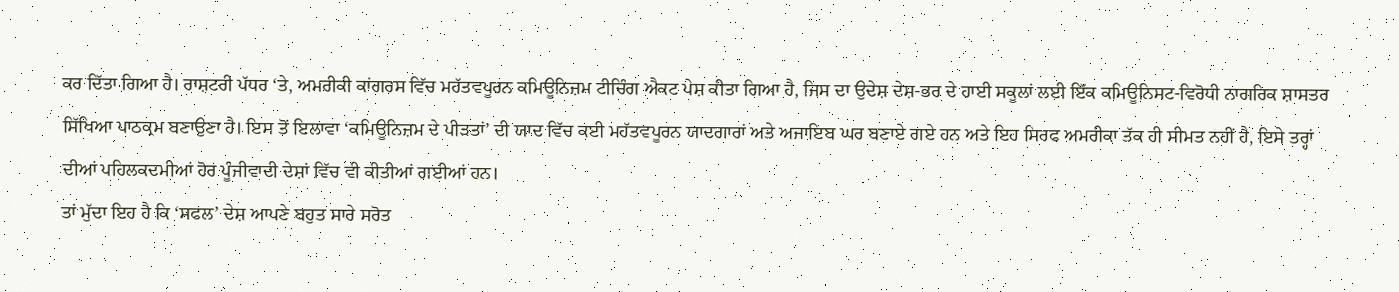ਕਰ ਦਿੱਤਾ ਗਿਆ ਹੈ। ਰਾਸ਼ਟਰੀ ਪੱਧਰ ‘ਤੇ, ਅਮਰੀਕੀ ਕਾਂਗਰਸ ਵਿੱਚ ਮਹੱਤਵਪੂਰਨ ਕਮਿਊਨਿਜ਼ਮ ਟੀਚਿੰਗ ਐਕਟ ਪੇਸ਼ ਕੀਤਾ ਗਿਆ ਹੈ, ਜਿਸ ਦਾ ਉਦੇਸ਼ ਦੇਸ਼-ਭਰ ਦੇ ਹਾਈ ਸਕੂਲਾਂ ਲਈ ਇੱਕ ਕਮਿਊਨਿਸਟ-ਵਿਰੋਧੀ ਨਾਗਰਿਕ ਸ਼ਾਸਤਰ ਸਿੱਖਿਆ ਪਾਠਕ੍ਰਮ ਬਣਾਉਣਾ ਹੈ। ਇਸ ਤੋਂ ਇਲਾਵਾ ‘ਕਮਿਊਨਿਜ਼ਮ ਦੇ ਪੀੜਤਾਂ’ ਦੀ ਯਾਦ ਵਿੱਚ ਕਈ ਮਹੱਤਵਪੂਰਨ ਯਾਦਗਾਰਾਂ ਅਤੇ ਅਜਾਇਬ ਘਰ ਬਣਾਏ ਗਏ ਹਨ ਅਤੇ ਇਹ ਸਿਰਫ ਅਮਰੀਕਾ ਤੱਕ ਹੀ ਸੀਮਤ ਨਹੀਂ ਹੈ, ਇਸੇ ਤਰ੍ਹਾਂ ਦੀਆਂ ਪਹਿਲਕਦਮੀਆਂ ਹੋਰ ਪੂੰਜੀਵਾਦੀ ਦੇਸ਼ਾਂ ਵਿੱਚ ਵੀ ਕੀਤੀਆਂ ਗਈਆਂ ਹਨ।
ਤਾਂ ਮੁੱਦਾ ਇਹ ਹੈ ਕਿ ‘ਸਫਲ’ ਦੇਸ਼ ਆਪਣੇ ਬਹੁਤ ਸਾਰੇ ਸਰੋਤ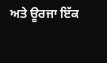ਅਤੇ ਊਰਜਾ ਇੱਕ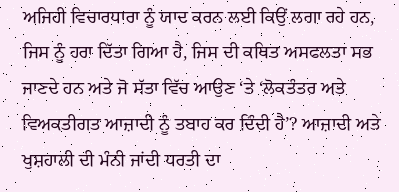ਅਜਿਹੀ ਵਿਚਾਰਧਾਰਾ ਨੂੰ ਯਾਦ ਕਰਨ ਲਈ ਕਿਉਂ ਲਗਾ ਰਹੇ ਹਨ, ਜਿਸ ਨੂੰ ਹਰਾ ਦਿੱਤਾ ਗਿਆ ਹੈ, ਜਿਸ ਦੀ ਕਥਿਤ ਅਸਫਲਤਾ ਸਭ ਜਾਣਦੇ ਹਨ ਅਤੇ ਜੋ ਸੱਤਾ ਵਿੱਚ ਆਉਣ ‘ਤੇ ‘ਲੋਕਤੰਤਰ ਅਤੇ ਵਿਅਕਤੀਗਤ ਆਜ਼ਾਦੀ ਨੂੰ ਤਬਾਹ ਕਰ ਦਿੰਦੀ ਹੈ’? ਆਜ਼ਾਦੀ ਅਤੇ ਖੁਸ਼ਹਾਲੀ ਦੀ ਮੰਨੀ ਜਾਂਦੀ ਧਰਤੀ ਦਾ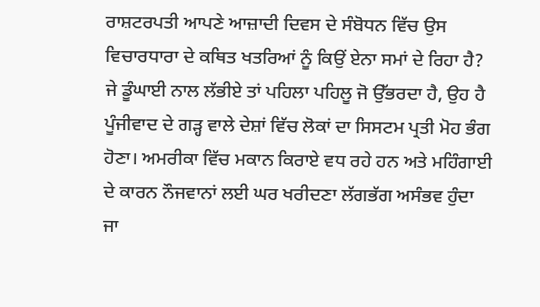ਰਾਸ਼ਟਰਪਤੀ ਆਪਣੇ ਆਜ਼ਾਦੀ ਦਿਵਸ ਦੇ ਸੰਬੋਧਨ ਵਿੱਚ ਉਸ ਵਿਚਾਰਧਾਰਾ ਦੇ ਕਥਿਤ ਖਤਰਿਆਂ ਨੂੰ ਕਿਉਂ ਏਨਾ ਸਮਾਂ ਦੇ ਰਿਹਾ ਹੈ?
ਜੇ ਡੂੰਘਾਈ ਨਾਲ ਲੱਭੀਏ ਤਾਂ ਪਹਿਲਾ ਪਹਿਲੂ ਜੋ ਉੱਭਰਦਾ ਹੈ, ਉਹ ਹੈ ਪੂੰਜੀਵਾਦ ਦੇ ਗੜ੍ਹ ਵਾਲੇ ਦੇਸ਼ਾਂ ਵਿੱਚ ਲੋਕਾਂ ਦਾ ਸਿਸਟਮ ਪ੍ਰਤੀ ਮੋਹ ਭੰਗ ਹੋਣਾ। ਅਮਰੀਕਾ ਵਿੱਚ ਮਕਾਨ ਕਿਰਾਏ ਵਧ ਰਹੇ ਹਨ ਅਤੇ ਮਹਿੰਗਾਈ ਦੇ ਕਾਰਨ ਨੌਜਵਾਨਾਂ ਲਈ ਘਰ ਖਰੀਦਣਾ ਲੱਗਭੱਗ ਅਸੰਭਵ ਹੁੰਦਾ ਜਾ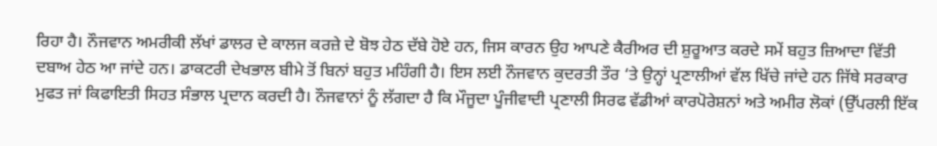ਰਿਹਾ ਹੈ। ਨੌਜਵਾਨ ਅਮਰੀਕੀ ਲੱਖਾਂ ਡਾਲਰ ਦੇ ਕਾਲਜ ਕਰਜ਼ੇ ਦੇ ਬੋਝ ਹੇਠ ਦੱਬੇ ਹੋਏ ਹਨ, ਜਿਸ ਕਾਰਨ ਉਹ ਆਪਣੇ ਕੈਰੀਅਰ ਦੀ ਸ਼ੁਰੂਆਤ ਕਰਦੇ ਸਮੇਂ ਬਹੁਤ ਜ਼ਿਆਦਾ ਵਿੱਤੀ ਦਬਾਅ ਹੇਠ ਆ ਜਾਂਦੇ ਹਨ। ਡਾਕਟਰੀ ਦੇਖਭਾਲ ਬੀਮੇ ਤੋਂ ਬਿਨਾਂ ਬਹੁਤ ਮਹਿੰਗੀ ਹੈ। ਇਸ ਲਈ ਨੌਜਵਾਨ ਕੁਦਰਤੀ ਤੌਰ ‘ਤੇ ਉਨ੍ਹਾਂ ਪ੍ਰਣਾਲੀਆਂ ਵੱਲ ਖਿੱਚੇ ਜਾਂਦੇ ਹਨ ਜਿੱਥੇ ਸਰਕਾਰ ਮੁਫਤ ਜਾਂ ਕਿਫਾਇਤੀ ਸਿਹਤ ਸੰਭਾਲ ਪ੍ਰਦਾਨ ਕਰਦੀ ਹੈ। ਨੌਜਵਾਨਾਂ ਨੂੰ ਲੱਗਦਾ ਹੈ ਕਿ ਮੌਜੂਦਾ ਪੂੰਜੀਵਾਦੀ ਪ੍ਰਣਾਲੀ ਸਿਰਫ ਵੱਡੀਆਂ ਕਾਰਪੋਰੇਸ਼ਨਾਂ ਅਤੇ ਅਮੀਰ ਲੋਕਾਂ (ਉੱਪਰਲੀ ਇੱਕ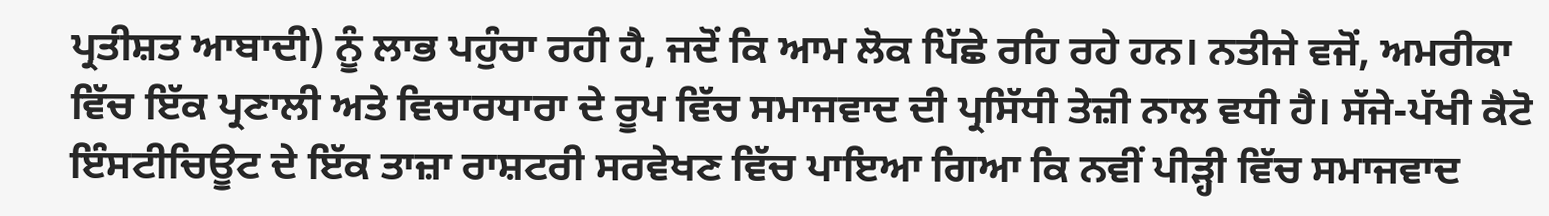ਪ੍ਰਤੀਸ਼ਤ ਆਬਾਦੀ) ਨੂੰ ਲਾਭ ਪਹੁੰਚਾ ਰਹੀ ਹੈ, ਜਦੋਂ ਕਿ ਆਮ ਲੋਕ ਪਿੱਛੇ ਰਹਿ ਰਹੇ ਹਨ। ਨਤੀਜੇ ਵਜੋਂ, ਅਮਰੀਕਾ ਵਿੱਚ ਇੱਕ ਪ੍ਰਣਾਲੀ ਅਤੇ ਵਿਚਾਰਧਾਰਾ ਦੇ ਰੂਪ ਵਿੱਚ ਸਮਾਜਵਾਦ ਦੀ ਪ੍ਰਸਿੱਧੀ ਤੇਜ਼ੀ ਨਾਲ ਵਧੀ ਹੈ। ਸੱਜੇ-ਪੱਖੀ ਕੈਟੋ ਇੰਸਟੀਚਿਊਟ ਦੇ ਇੱਕ ਤਾਜ਼ਾ ਰਾਸ਼ਟਰੀ ਸਰਵੇਖਣ ਵਿੱਚ ਪਾਇਆ ਗਿਆ ਕਿ ਨਵੀਂ ਪੀੜ੍ਹੀ ਵਿੱਚ ਸਮਾਜਵਾਦ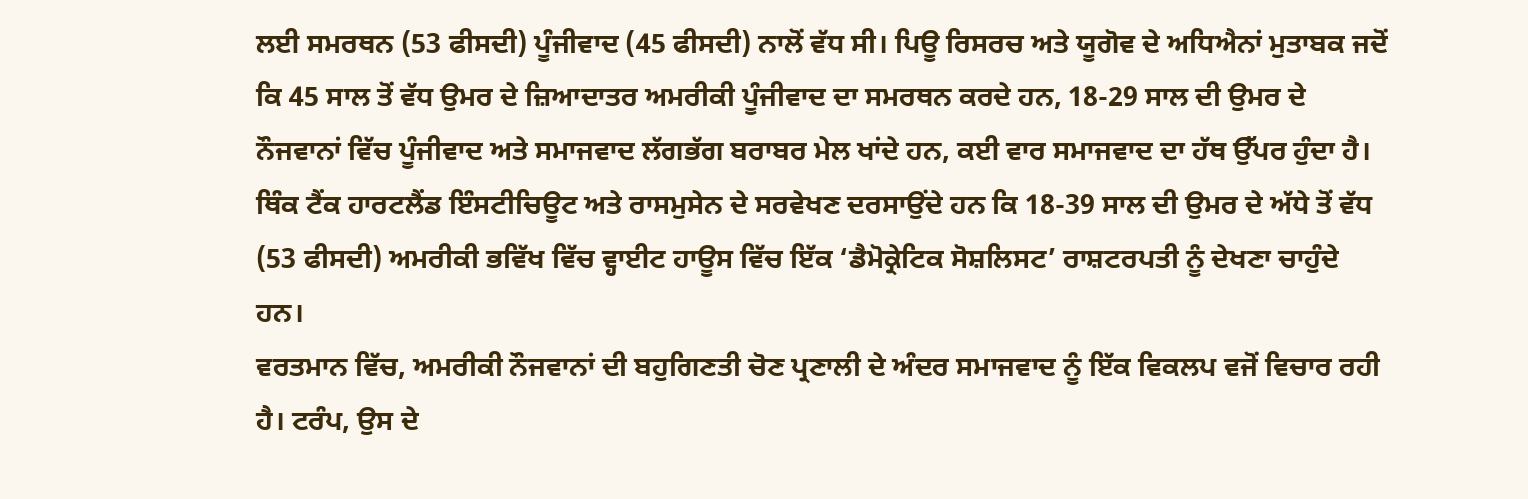ਲਈ ਸਮਰਥਨ (53 ਫੀਸਦੀ) ਪੂੰਜੀਵਾਦ (45 ਫੀਸਦੀ) ਨਾਲੋਂ ਵੱਧ ਸੀ। ਪਿਊ ਰਿਸਰਚ ਅਤੇ ਯੂਗੋਵ ਦੇ ਅਧਿਐਨਾਂ ਮੁਤਾਬਕ ਜਦੋਂ ਕਿ 45 ਸਾਲ ਤੋਂ ਵੱਧ ਉਮਰ ਦੇ ਜ਼ਿਆਦਾਤਰ ਅਮਰੀਕੀ ਪੂੰਜੀਵਾਦ ਦਾ ਸਮਰਥਨ ਕਰਦੇ ਹਨ, 18-29 ਸਾਲ ਦੀ ਉਮਰ ਦੇ ਨੌਜਵਾਨਾਂ ਵਿੱਚ ਪੂੰਜੀਵਾਦ ਅਤੇ ਸਮਾਜਵਾਦ ਲੱਗਭੱਗ ਬਰਾਬਰ ਮੇਲ ਖਾਂਦੇ ਹਨ, ਕਈ ਵਾਰ ਸਮਾਜਵਾਦ ਦਾ ਹੱਥ ਉੱਪਰ ਹੁੰਦਾ ਹੈ।
ਥਿੰਕ ਟੈਂਕ ਹਾਰਟਲੈਂਡ ਇੰਸਟੀਚਿਊਟ ਅਤੇ ਰਾਸਮੁਸੇਨ ਦੇ ਸਰਵੇਖਣ ਦਰਸਾਉਂਦੇ ਹਨ ਕਿ 18-39 ਸਾਲ ਦੀ ਉਮਰ ਦੇ ਅੱਧੇ ਤੋਂ ਵੱਧ (53 ਫੀਸਦੀ) ਅਮਰੀਕੀ ਭਵਿੱਖ ਵਿੱਚ ਵ੍ਹਾਈਟ ਹਾਊਸ ਵਿੱਚ ਇੱਕ ‘ਡੈਮੋਕ੍ਰੇਟਿਕ ਸੋਸ਼ਲਿਸਟ’ ਰਾਸ਼ਟਰਪਤੀ ਨੂੰ ਦੇਖਣਾ ਚਾਹੁੰਦੇ ਹਨ।
ਵਰਤਮਾਨ ਵਿੱਚ, ਅਮਰੀਕੀ ਨੌਜਵਾਨਾਂ ਦੀ ਬਹੁਗਿਣਤੀ ਚੋਣ ਪ੍ਰਣਾਲੀ ਦੇ ਅੰਦਰ ਸਮਾਜਵਾਦ ਨੂੰ ਇੱਕ ਵਿਕਲਪ ਵਜੋਂ ਵਿਚਾਰ ਰਹੀ ਹੈ। ਟਰੰਪ, ਉਸ ਦੇ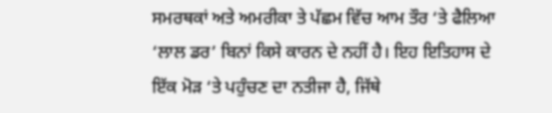ਸਮਰਥਕਾਂ ਅਤੇ ਅਮਰੀਕਾ ਤੇ ਪੱਛਮ ਵਿੱਚ ਆਮ ਤੌਰ ‘ਤੇ ਫੈਲਿਆ ‘ਲਾਲ ਡਰ’ ਬਿਨਾਂ ਕਿਸੇ ਕਾਰਨ ਦੇ ਨਹੀਂ ਹੈ। ਇਹ ਇਤਿਹਾਸ ਦੇ ਇੱਕ ਮੋੜ ‘ਤੇ ਪਹੁੰਚਣ ਦਾ ਨਤੀਜਾ ਹੈ, ਜਿੱਥੇ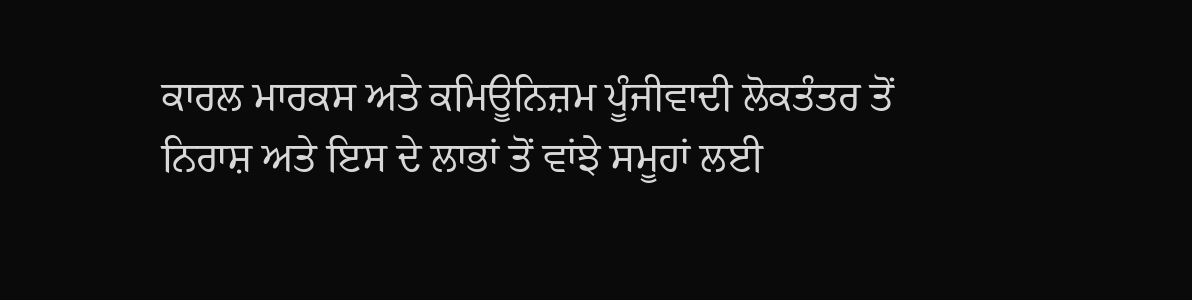ਕਾਰਲ ਮਾਰਕਸ ਅਤੇ ਕਮਿਊਨਿਜ਼ਮ ਪੂੰਜੀਵਾਦੀ ਲੋਕਤੰਤਰ ਤੋਂ ਨਿਰਾਸ਼ ਅਤੇ ਇਸ ਦੇ ਲਾਭਾਂ ਤੋਂ ਵਾਂਝੇ ਸਮੂਹਾਂ ਲਈ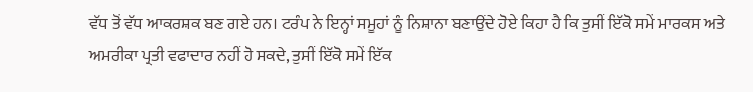ਵੱਧ ਤੋਂ ਵੱਧ ਆਕਰਸ਼ਕ ਬਣ ਗਏ ਹਨ। ਟਰੰਪ ਨੇ ਇਨ੍ਹਾਂ ਸਮੂਹਾਂ ਨੂੰ ਨਿਸ਼ਾਨਾ ਬਣਾਉਂਦੇ ਹੋਏ ਕਿਹਾ ਹੈ ਕਿ ਤੁਸੀਂ ਇੱਕੋ ਸਮੇਂ ਮਾਰਕਸ ਅਤੇ ਅਮਰੀਕਾ ਪ੍ਰਤੀ ਵਫਾਦਾਰ ਨਹੀਂ ਹੋ ਸਕਦੇ, ਤੁਸੀਂ ਇੱਕੋ ਸਮੇਂ ਇੱਕ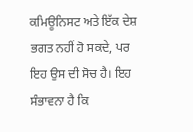ਕਮਿਊਨਿਸਟ ਅਤੇ ਇੱਕ ਦੇਸ਼ ਭਗਤ ਨਹੀਂ ਹੋ ਸਕਦੇ, ਪਰ ਇਹ ਉਸ ਦੀ ਸੋਚ ਹੈ। ਇਹ ਸੰਭਾਵਨਾ ਹੈ ਕਿ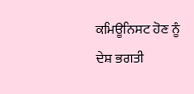ਕਮਿਊਨਿਸਟ ਹੋਣ ਨੂੰ ਦੇਸ਼ ਭਗਤੀ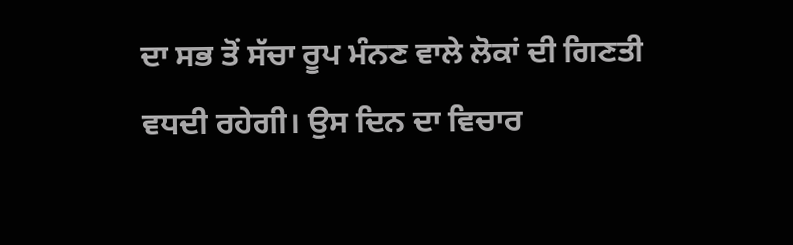ਦਾ ਸਭ ਤੋਂ ਸੱਚਾ ਰੂਪ ਮੰਨਣ ਵਾਲੇ ਲੋਕਾਂ ਦੀ ਗਿਣਤੀ ਵਧਦੀ ਰਹੇਗੀ। ਉਸ ਦਿਨ ਦਾ ਵਿਚਾਰ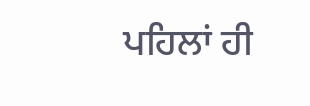ਪਹਿਲਾਂ ਹੀ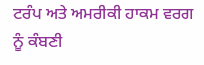ਟਰੰਪ ਅਤੇ ਅਮਰੀਕੀ ਹਾਕਮ ਵਰਗ ਨੂੰ ਕੰਬਣੀ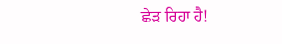ਛੇੜ ਰਿਹਾ ਹੈ!